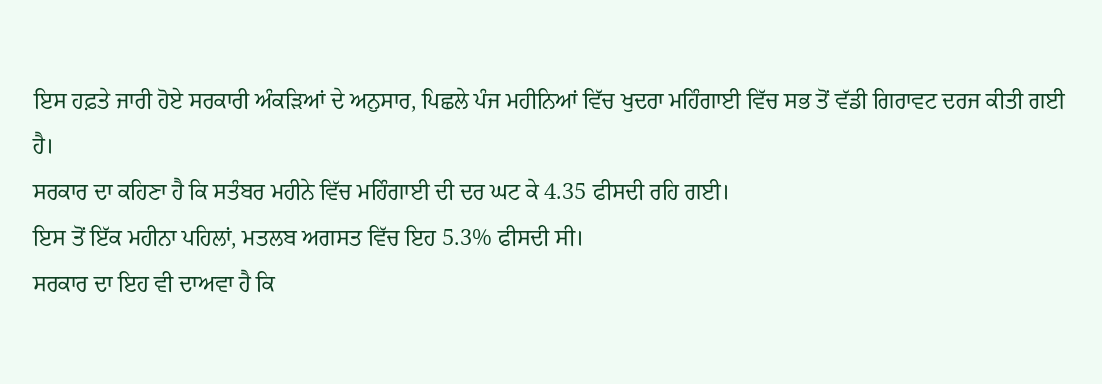ਇਸ ਹਫ਼ਤੇ ਜਾਰੀ ਹੋਏ ਸਰਕਾਰੀ ਅੰਕੜਿਆਂ ਦੇ ਅਨੁਸਾਰ, ਪਿਛਲੇ ਪੰਜ ਮਹੀਨਿਆਂ ਵਿੱਚ ਖੁਦਰਾ ਮਹਿੰਗਾਈ ਵਿੱਚ ਸਭ ਤੋਂ ਵੱਡੀ ਗਿਰਾਵਟ ਦਰਜ ਕੀਤੀ ਗਈ ਹੈ।
ਸਰਕਾਰ ਦਾ ਕਹਿਣਾ ਹੈ ਕਿ ਸਤੰਬਰ ਮਹੀਨੇ ਵਿੱਚ ਮਹਿੰਗਾਈ ਦੀ ਦਰ ਘਟ ਕੇ 4.35 ਫੀਸਦੀ ਰਹਿ ਗਈ।
ਇਸ ਤੋਂ ਇੱਕ ਮਹੀਨਾ ਪਹਿਲਾਂ, ਮਤਲਬ ਅਗਸਤ ਵਿੱਚ ਇਹ 5.3% ਫੀਸਦੀ ਸੀ।
ਸਰਕਾਰ ਦਾ ਇਹ ਵੀ ਦਾਅਵਾ ਹੈ ਕਿ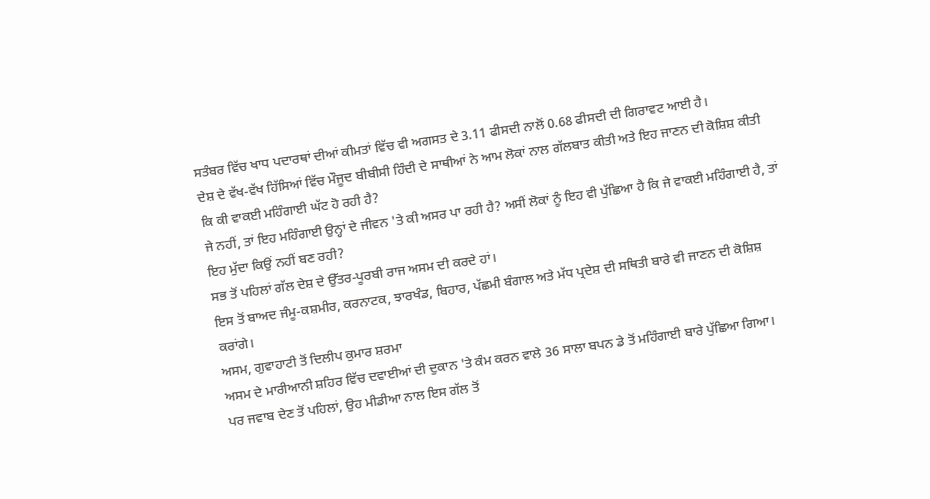ਸਤੰਬਰ ਵਿੱਚ ਖਾਧ ਪਦਾਰਥਾਂ ਦੀਆਂ ਕੀਮਤਾਂ ਵਿੱਚ ਵੀ ਅਗਸਤ ਦੇ 3.11 ਫੀਸਦੀ ਨਾਲੋਂ 0.68 ਫੀਸਦੀ ਦੀ ਗਿਰਾਵਟ ਆਈ ਹੈ।
ਦੇਸ਼ ਦੇ ਵੱਖ-ਵੱਖ ਹਿੱਸਿਆਂ ਵਿੱਚ ਮੌਜੂਦ ਬੀਬੀਸੀ ਹਿੰਦੀ ਦੇ ਸਾਥੀਆਂ ਨੇ ਆਮ ਲੋਕਾਂ ਨਾਲ ਗੱਲਬਾਤ ਕੀਤੀ ਅਤੇ ਇਹ ਜਾਣਨ ਦੀ ਕੋਸ਼ਿਸ਼ ਕੀਤੀ ਕਿ ਕੀ ਵਾਕਈ ਮਹਿੰਗਾਈ ਘੱਟ ਹੋ ਰਹੀ ਹੈ?
ਜੇ ਨਹੀਂ, ਤਾਂ ਇਹ ਮਹਿੰਗਾਈ ਉਨ੍ਹਾਂ ਦੇ ਜੀਵਨ 'ਤੇ ਕੀ ਅਸਰ ਪਾ ਰਹੀ ਹੈ? ਅਸੀਂ ਲੋਕਾਂ ਨੂੰ ਇਹ ਵੀ ਪੁੱਛਿਆ ਹੈ ਕਿ ਜੇ ਵਾਕਈ ਮਹਿੰਗਾਈ ਹੈ, ਤਾਂ ਇਹ ਮੁੱਦਾ ਕਿਉਂ ਨਹੀਂ ਬਣ ਰਹੀ?
ਸਭ ਤੋਂ ਪਹਿਲਾਂ ਗੱਲ ਦੇਸ਼ ਦੇ ਉੱਤਰ-ਪੂਰਬੀ ਰਾਜ ਅਸਮ ਦੀ ਕਰਦੇ ਹਾਂ।
ਇਸ ਤੋਂ ਬਾਅਦ ਜੰਮੂ-ਕਸ਼ਮੀਰ, ਕਰਨਾਟਕ, ਝਾਰਖੰਡ, ਬਿਹਾਰ, ਪੱਛਮੀ ਬੰਗਾਲ ਅਤੇ ਮੱਧ ਪ੍ਰਦੇਸ਼ ਦੀ ਸਥਿਤੀ ਬਾਰੇ ਵੀ ਜਾਣਨ ਦੀ ਕੋਸ਼ਿਸ਼ ਕਰਾਂਗੇ।
ਅਸਮ, ਗੁਵਾਹਾਟੀ ਤੋਂ ਦਿਲੀਪ ਕੁਮਾਰ ਸ਼ਰਮਾ
ਅਸਮ ਦੇ ਮਾਰੀਆਨੀ ਸ਼ਹਿਰ ਵਿੱਚ ਦਵਾਈਆਂ ਦੀ ਦੁਕਾਨ 'ਤੇ ਕੰਮ ਕਰਨ ਵਾਲੇ 36 ਸਾਲਾ ਬਪਨ ਡੇ ਤੋਂ ਮਹਿੰਗਾਈ ਬਾਰੇ ਪੁੱਛਿਆ ਗਿਆ।
ਪਰ ਜਵਾਬ ਦੇਣ ਤੋਂ ਪਹਿਲਾਂ, ਉਹ ਮੀਡੀਆ ਨਾਲ ਇਸ ਗੱਲ ਤੋਂ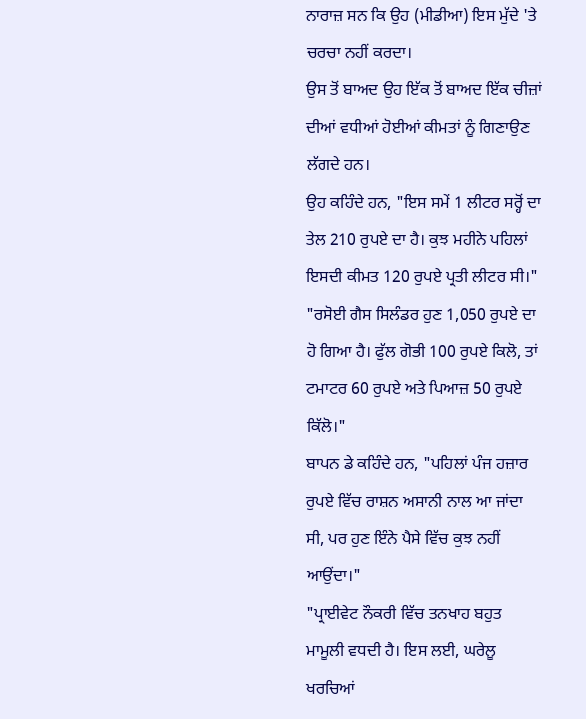ਨਾਰਾਜ਼ ਸਨ ਕਿ ਉਹ (ਮੀਡੀਆ) ਇਸ ਮੁੱਦੇ 'ਤੇ ਚਰਚਾ ਨਹੀਂ ਕਰਦਾ।
ਉਸ ਤੋਂ ਬਾਅਦ ਉਹ ਇੱਕ ਤੋਂ ਬਾਅਦ ਇੱਕ ਚੀਜ਼ਾਂ ਦੀਆਂ ਵਧੀਆਂ ਹੋਈਆਂ ਕੀਮਤਾਂ ਨੂੰ ਗਿਣਾਉਣ ਲੱਗਦੇ ਹਨ।
ਉਹ ਕਹਿੰਦੇ ਹਨ, "ਇਸ ਸਮੇਂ 1 ਲੀਟਰ ਸਰ੍ਹੋਂ ਦਾ ਤੇਲ 210 ਰੁਪਏ ਦਾ ਹੈ। ਕੁਝ ਮਹੀਨੇ ਪਹਿਲਾਂ ਇਸਦੀ ਕੀਮਤ 120 ਰੁਪਏ ਪ੍ਰਤੀ ਲੀਟਰ ਸੀ।"
"ਰਸੋਈ ਗੈਸ ਸਿਲੰਡਰ ਹੁਣ 1,050 ਰੁਪਏ ਦਾ ਹੋ ਗਿਆ ਹੈ। ਫੁੱਲ ਗੋਭੀ 100 ਰੁਪਏ ਕਿਲੋ, ਤਾਂ ਟਮਾਟਰ 60 ਰੁਪਏ ਅਤੇ ਪਿਆਜ਼ 50 ਰੁਪਏ ਕਿੱਲੋ।"
ਬਾਪਨ ਡੇ ਕਹਿੰਦੇ ਹਨ, "ਪਹਿਲਾਂ ਪੰਜ ਹਜ਼ਾਰ ਰੁਪਏ ਵਿੱਚ ਰਾਸ਼ਨ ਅਸਾਨੀ ਨਾਲ ਆ ਜਾਂਦਾ ਸੀ, ਪਰ ਹੁਣ ਇੰਨੇ ਪੈਸੇ ਵਿੱਚ ਕੁਝ ਨਹੀਂ ਆਉਂਦਾ।"
"ਪ੍ਰਾਈਵੇਟ ਨੌਕਰੀ ਵਿੱਚ ਤਨਖਾਹ ਬਹੁਤ ਮਾਮੂਲੀ ਵਧਦੀ ਹੈ। ਇਸ ਲਈ, ਘਰੇਲੂ ਖਰਚਿਆਂ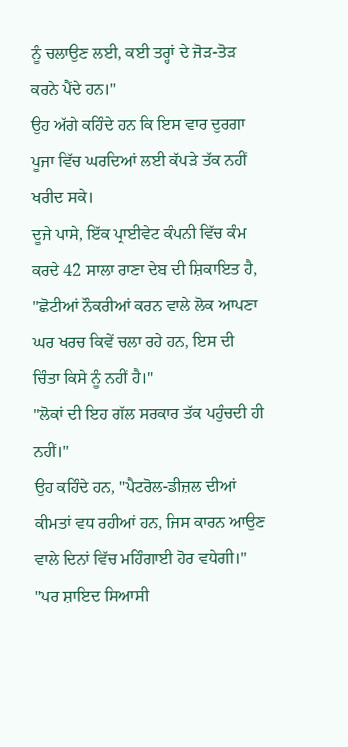ਨੂੰ ਚਲਾਉਣ ਲਈ, ਕਈ ਤਰ੍ਹਾਂ ਦੇ ਜੋੜ-ਤੋੜ ਕਰਨੇ ਪੈਂਦੇ ਹਨ।"
ਉਹ ਅੱਗੇ ਕਹਿੰਦੇ ਹਨ ਕਿ ਇਸ ਵਾਰ ਦੁਰਗਾ ਪੂਜਾ ਵਿੱਚ ਘਰਦਿਆਂ ਲਈ ਕੱਪੜੇ ਤੱਕ ਨਹੀਂ ਖਰੀਦ ਸਕੇ।
ਦੂਜੇ ਪਾਸੇ, ਇੱਕ ਪ੍ਰਾਈਵੇਟ ਕੰਪਨੀ ਵਿੱਚ ਕੰਮ ਕਰਦੇ 42 ਸਾਲਾ ਰਾਣਾ ਦੇਬ ਦੀ ਸ਼ਿਕਾਇਤ ਹੈ, "ਛੋਟੀਆਂ ਨੌਕਰੀਆਂ ਕਰਨ ਵਾਲੇ ਲੋਕ ਆਪਣਾ ਘਰ ਖਰਚ ਕਿਵੇਂ ਚਲਾ ਰਹੇ ਹਨ, ਇਸ ਦੀ ਚਿੰਤਾ ਕਿਸੇ ਨੂੰ ਨਹੀਂ ਹੈ।"
"ਲੋਕਾਂ ਦੀ ਇਹ ਗੱਲ ਸਰਕਾਰ ਤੱਕ ਪਹੁੰਚਦੀ ਹੀ ਨਹੀਂ।"
ਉਹ ਕਹਿੰਦੇ ਹਨ, "ਪੈਟਰੋਲ-ਡੀਜ਼ਲ ਦੀਆਂ ਕੀਮਤਾਂ ਵਧ ਰਹੀਆਂ ਹਨ, ਜਿਸ ਕਾਰਨ ਆਉਣ ਵਾਲੇ ਦਿਨਾਂ ਵਿੱਚ ਮਹਿੰਗਾਈ ਹੋਰ ਵਧੇਗੀ।"
"ਪਰ ਸ਼ਾਇਦ ਸਿਆਸੀ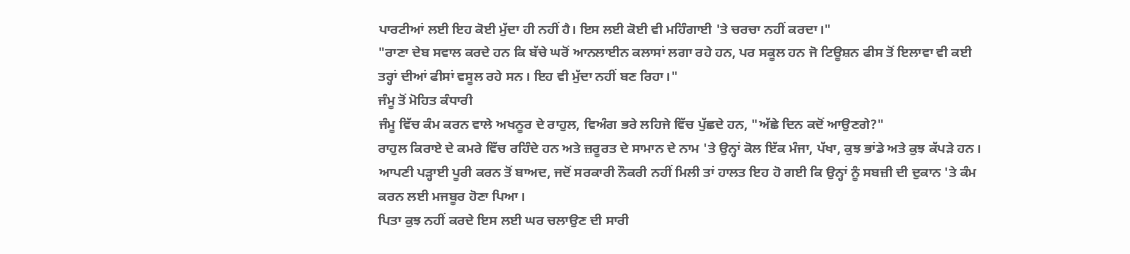ਪਾਰਟੀਆਂ ਲਈ ਇਹ ਕੋਈ ਮੁੱਦਾ ਹੀ ਨਹੀਂ ਹੈ। ਇਸ ਲਈ ਕੋਈ ਵੀ ਮਹਿੰਗਾਈ 'ਤੇ ਚਰਚਾ ਨਹੀਂ ਕਰਦਾ।"
"ਰਾਣਾ ਦੇਬ ਸਵਾਲ ਕਰਦੇ ਹਨ ਕਿ ਬੱਚੇ ਘਰੋਂ ਆਨਲਾਈਨ ਕਲਾਸਾਂ ਲਗਾ ਰਹੇ ਹਨ, ਪਰ ਸਕੂਲ ਹਨ ਜੋ ਟਿਊਸ਼ਨ ਫੀਸ ਤੋਂ ਇਲਾਵਾ ਵੀ ਕਈ ਤਰ੍ਹਾਂ ਦੀਆਂ ਫੀਸਾਂ ਵਸੂਲ ਰਹੇ ਸਨ। ਇਹ ਵੀ ਮੁੱਦਾ ਨਹੀਂ ਬਣ ਰਿਹਾ।"
ਜੰਮੂ ਤੋਂ ਮੋਹਿਤ ਕੰਧਾਰੀ
ਜੰਮੂ ਵਿੱਚ ਕੰਮ ਕਰਨ ਵਾਲੇ ਅਖਨੂਰ ਦੇ ਰਾਹੁਲ, ਵਿਅੰਗ ਭਰੇ ਲਹਿਜੇ ਵਿੱਚ ਪੁੱਛਦੇ ਹਨ, "ਅੱਛੇ ਦਿਨ ਕਦੋਂ ਆਉਣਗੇ?"
ਰਾਹੁਲ ਕਿਰਾਏ ਦੇ ਕਮਰੇ ਵਿੱਚ ਰਹਿੰਦੇ ਹਨ ਅਤੇ ਜ਼ਰੂਰਤ ਦੇ ਸਾਮਾਨ ਦੇ ਨਾਮ 'ਤੇ ਉਨ੍ਹਾਂ ਕੋਲ ਇੱਕ ਮੰਜਾ, ਪੱਖਾ, ਕੁਝ ਭਾਂਡੇ ਅਤੇ ਕੁਝ ਕੱਪੜੇ ਹਨ।
ਆਪਣੀ ਪੜ੍ਹਾਈ ਪੂਰੀ ਕਰਨ ਤੋਂ ਬਾਅਦ, ਜਦੋਂ ਸਰਕਾਰੀ ਨੌਕਰੀ ਨਹੀਂ ਮਿਲੀ ਤਾਂ ਹਾਲਤ ਇਹ ਹੋ ਗਈ ਕਿ ਉਨ੍ਹਾਂ ਨੂੰ ਸਬਜ਼ੀ ਦੀ ਦੁਕਾਨ 'ਤੇ ਕੰਮ ਕਰਨ ਲਈ ਮਜਬੂਰ ਹੋਣਾ ਪਿਆ।
ਪਿਤਾ ਕੁਝ ਨਹੀਂ ਕਰਦੇ ਇਸ ਲਈ ਘਰ ਚਲਾਉਣ ਦੀ ਸਾਰੀ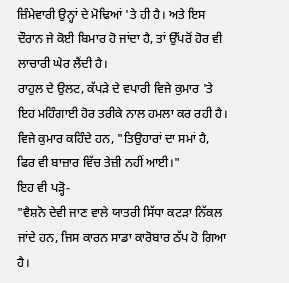ਜ਼ਿੰਮੇਵਾਰੀ ਉਨ੍ਹਾਂ ਦੇ ਮੋਢਿਆਂ 'ਤੇ ਹੀ ਹੈ। ਅਤੇ ਇਸ ਦੌਰਾਨ ਜੇ ਕੋਈ ਬਿਮਾਰ ਹੋ ਜਾਂਦਾ ਹੈ, ਤਾਂ ਉੱਪਰੋਂ ਹੋਰ ਵੀ ਲਾਚਾਰੀ ਘੇਰ ਲੈਂਦੀ ਹੈ।
ਰਾਹੁਲ ਦੇ ਉਲਟ, ਕੱਪੜੇ ਦੇ ਵਪਾਰੀ ਵਿਜੇ ਕੁਮਾਰ 'ਤੇ ਇਹ ਮਹਿੰਗਾਈ ਹੋਰ ਤਰੀਕੇ ਨਾਲ ਹਮਲਾ ਕਰ ਰਹੀ ਹੈ।
ਵਿਜੇ ਕੁਮਾਰ ਕਹਿੰਦੇ ਹਨ, "ਤਿਉਹਾਰਾਂ ਦਾ ਸਮਾਂ ਹੈ, ਫਿਰ ਵੀ ਬਾਜ਼ਾਰ ਵਿੱਚ ਤੇਜ਼ੀ ਨਹੀਂ ਆਈ।"
ਇਹ ਵੀ ਪੜ੍ਹੋ-
"ਵੈਸ਼ਨੋ ਦੇਵੀ ਜਾਣ ਵਾਲੇ ਯਾਤਰੀ ਸਿੱਧਾ ਕਟੜਾ ਨਿੱਕਲ ਜਾਂਦੇ ਹਨ, ਜਿਸ ਕਾਰਨ ਸਾਡਾ ਕਾਰੋਬਾਰ ਠੱਪ ਹੋ ਗਿਆ ਹੈ।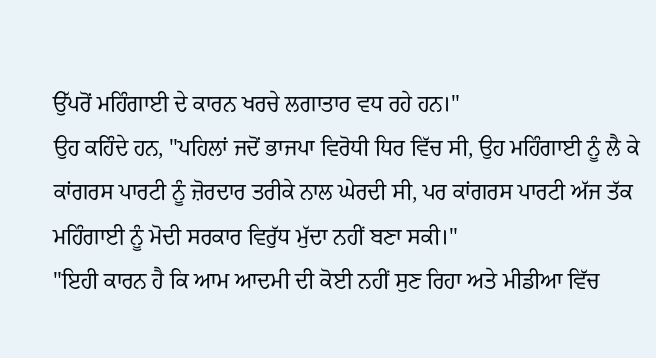ਉੱਪਰੋਂ ਮਹਿੰਗਾਈ ਦੇ ਕਾਰਨ ਖਰਚੇ ਲਗਾਤਾਰ ਵਧ ਰਹੇ ਹਨ।"
ਉਹ ਕਹਿੰਦੇ ਹਨ, "ਪਹਿਲਾਂ ਜਦੋਂ ਭਾਜਪਾ ਵਿਰੋਧੀ ਧਿਰ ਵਿੱਚ ਸੀ, ਉਹ ਮਹਿੰਗਾਈ ਨੂੰ ਲੈ ਕੇ ਕਾਂਗਰਸ ਪਾਰਟੀ ਨੂੰ ਜ਼ੋਰਦਾਰ ਤਰੀਕੇ ਨਾਲ ਘੇਰਦੀ ਸੀ, ਪਰ ਕਾਂਗਰਸ ਪਾਰਟੀ ਅੱਜ ਤੱਕ ਮਹਿੰਗਾਈ ਨੂੰ ਮੋਦੀ ਸਰਕਾਰ ਵਿਰੁੱਧ ਮੁੱਦਾ ਨਹੀਂ ਬਣਾ ਸਕੀ।"
"ਇਹੀ ਕਾਰਨ ਹੈ ਕਿ ਆਮ ਆਦਮੀ ਦੀ ਕੋਈ ਨਹੀਂ ਸੁਣ ਰਿਹਾ ਅਤੇ ਮੀਡੀਆ ਵਿੱਚ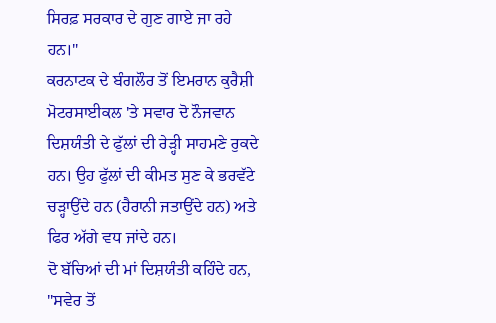ਸਿਰਫ਼ ਸਰਕਾਰ ਦੇ ਗੁਣ ਗਾਏ ਜਾ ਰਹੇ ਹਨ।"
ਕਰਨਾਟਕ ਦੇ ਬੰਗਲੌਰ ਤੋਂ ਇਮਰਾਨ ਕੁਰੈਸ਼ੀ
ਮੋਟਰਸਾਈਕਲ 'ਤੇ ਸਵਾਰ ਦੋ ਨੌਜਵਾਨ ਦਿਸ਼ਯੰਤੀ ਦੇ ਫੁੱਲਾਂ ਦੀ ਰੇੜ੍ਹੀ ਸਾਹਮਣੇ ਰੁਕਦੇ ਹਨ। ਉਹ ਫੁੱਲਾਂ ਦੀ ਕੀਮਤ ਸੁਣ ਕੇ ਭਰਵੱਟੇ ਚੜ੍ਹਾਉਂਦੇ ਹਨ (ਹੈਰਾਨੀ ਜਤਾਉਂਦੇ ਹਨ) ਅਤੇ ਫਿਰ ਅੱਗੇ ਵਧ ਜਾਂਦੇ ਹਨ।
ਦੋ ਬੱਚਿਆਂ ਦੀ ਮਾਂ ਦਿਸ਼ਯੰਤੀ ਕਹਿੰਦੇ ਹਨ, "ਸਵੇਰ ਤੋਂ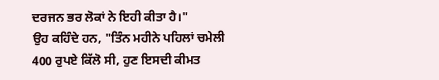ਦਰਜਨ ਭਰ ਲੋਕਾਂ ਨੇ ਇਹੀ ਕੀਤਾ ਹੈ।"
ਉਹ ਕਹਿੰਦੇ ਹਨ, "ਤਿੰਨ ਮਹੀਨੇ ਪਹਿਲਾਂ ਚਮੇਲੀ 400 ਰੁਪਏ ਕਿੱਲੋ ਸੀ, ਹੁਣ ਇਸਦੀ ਕੀਮਤ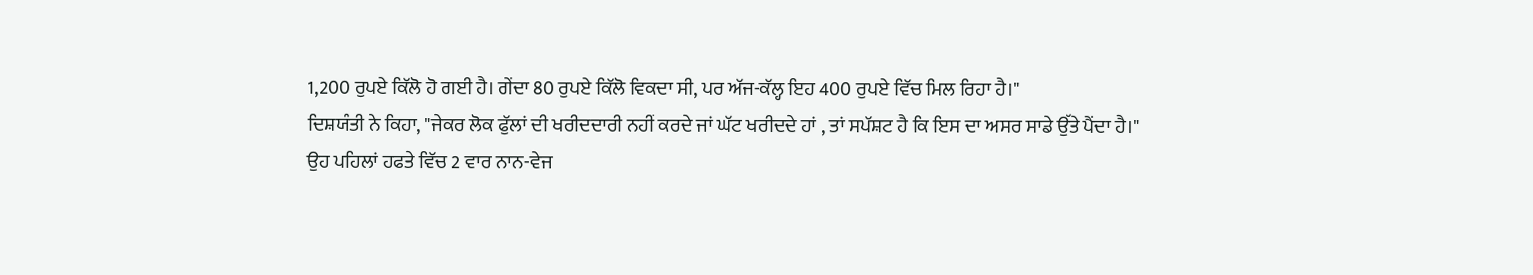1,200 ਰੁਪਏ ਕਿੱਲੋ ਹੋ ਗਈ ਹੈ। ਗੇਂਦਾ 80 ਰੁਪਏ ਕਿੱਲੋ ਵਿਕਦਾ ਸੀ, ਪਰ ਅੱਜ-ਕੱਲ੍ਹ ਇਹ 400 ਰੁਪਏ ਵਿੱਚ ਮਿਲ ਰਿਹਾ ਹੈ।"
ਦਿਸ਼ਯੰਤੀ ਨੇ ਕਿਹਾ, "ਜੇਕਰ ਲੋਕ ਫੁੱਲਾਂ ਦੀ ਖਰੀਦਦਾਰੀ ਨਹੀਂ ਕਰਦੇ ਜਾਂ ਘੱਟ ਖਰੀਦਦੇ ਹਾਂ , ਤਾਂ ਸਪੱਸ਼ਟ ਹੈ ਕਿ ਇਸ ਦਾ ਅਸਰ ਸਾਡੇ ਉੱਤੇ ਪੈਂਦਾ ਹੈ।"
ਉਹ ਪਹਿਲਾਂ ਹਫਤੇ ਵਿੱਚ 2 ਵਾਰ ਨਾਨ-ਵੇਜ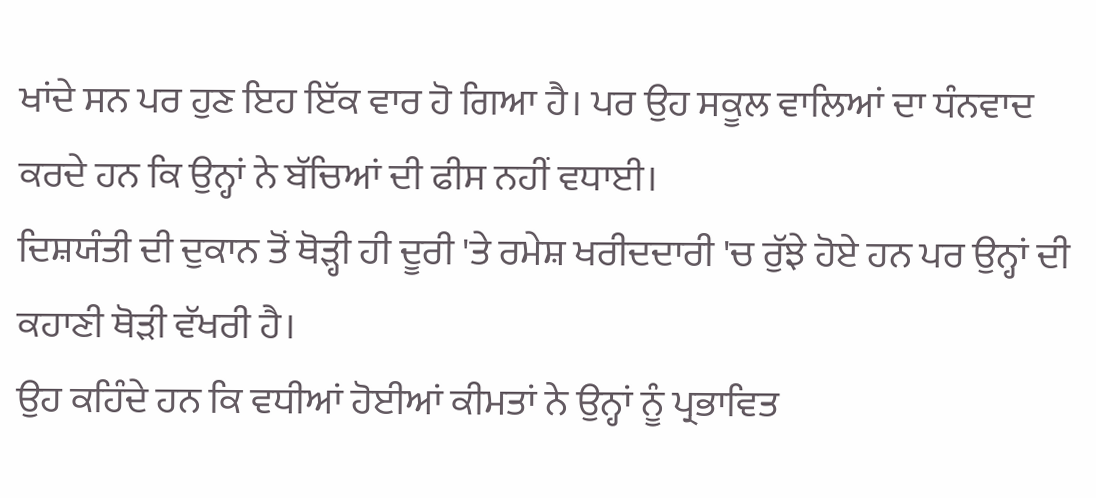ਖਾਂਦੇ ਸਨ ਪਰ ਹੁਣ ਇਹ ਇੱਕ ਵਾਰ ਹੋ ਗਿਆ ਹੈ। ਪਰ ਉਹ ਸਕੂਲ ਵਾਲਿਆਂ ਦਾ ਧੰਨਵਾਦ ਕਰਦੇ ਹਨ ਕਿ ਉਨ੍ਹਾਂ ਨੇ ਬੱਚਿਆਂ ਦੀ ਫੀਸ ਨਹੀਂ ਵਧਾਈ।
ਦਿਸ਼ਯੰਤੀ ਦੀ ਦੁਕਾਨ ਤੋਂ ਥੋੜ੍ਹੀ ਹੀ ਦੂਰੀ 'ਤੇ ਰਮੇਸ਼ ਖਰੀਦਦਾਰੀ 'ਚ ਰੁੱਝੇ ਹੋਏ ਹਨ ਪਰ ਉਨ੍ਹਾਂ ਦੀ ਕਹਾਣੀ ਥੋੜੀ ਵੱਖਰੀ ਹੈ।
ਉਹ ਕਹਿੰਦੇ ਹਨ ਕਿ ਵਧੀਆਂ ਹੋਈਆਂ ਕੀਮਤਾਂ ਨੇ ਉਨ੍ਹਾਂ ਨੂੰ ਪ੍ਰਭਾਵਿਤ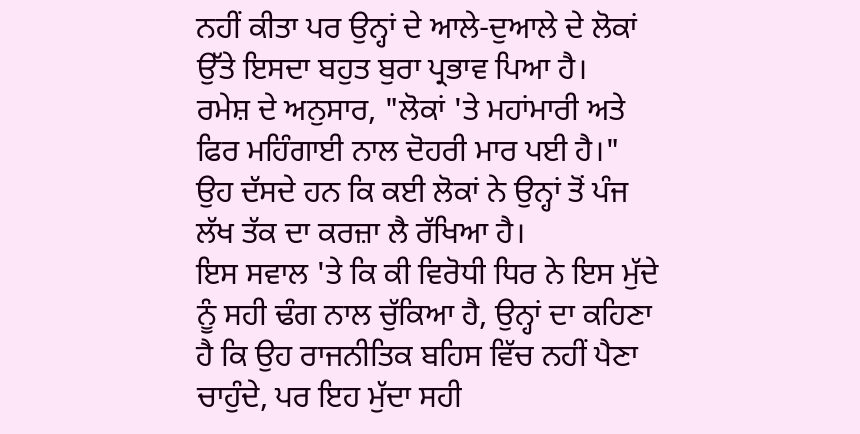ਨਹੀਂ ਕੀਤਾ ਪਰ ਉਨ੍ਹਾਂ ਦੇ ਆਲੇ-ਦੁਆਲੇ ਦੇ ਲੋਕਾਂ ਉੱਤੇ ਇਸਦਾ ਬਹੁਤ ਬੁਰਾ ਪ੍ਰਭਾਵ ਪਿਆ ਹੈ।
ਰਮੇਸ਼ ਦੇ ਅਨੁਸਾਰ, "ਲੋਕਾਂ 'ਤੇ ਮਹਾਂਮਾਰੀ ਅਤੇ ਫਿਰ ਮਹਿੰਗਾਈ ਨਾਲ ਦੋਹਰੀ ਮਾਰ ਪਈ ਹੈ।"
ਉਹ ਦੱਸਦੇ ਹਨ ਕਿ ਕਈ ਲੋਕਾਂ ਨੇ ਉਨ੍ਹਾਂ ਤੋਂ ਪੰਜ ਲੱਖ ਤੱਕ ਦਾ ਕਰਜ਼ਾ ਲੈ ਰੱਖਿਆ ਹੈ।
ਇਸ ਸਵਾਲ 'ਤੇ ਕਿ ਕੀ ਵਿਰੋਧੀ ਧਿਰ ਨੇ ਇਸ ਮੁੱਦੇ ਨੂੰ ਸਹੀ ਢੰਗ ਨਾਲ ਚੁੱਕਿਆ ਹੈ, ਉਨ੍ਹਾਂ ਦਾ ਕਹਿਣਾ ਹੈ ਕਿ ਉਹ ਰਾਜਨੀਤਿਕ ਬਹਿਸ ਵਿੱਚ ਨਹੀਂ ਪੈਣਾ ਚਾਹੁੰਦੇ, ਪਰ ਇਹ ਮੁੱਦਾ ਸਹੀ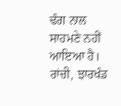ਢੰਗ ਨਾਲ ਸਾਹਮਣੇ ਨਹੀਂ ਆਇਆ ਹੈ।
ਰਾਂਚੀ, ਝਾਰਖੰਡ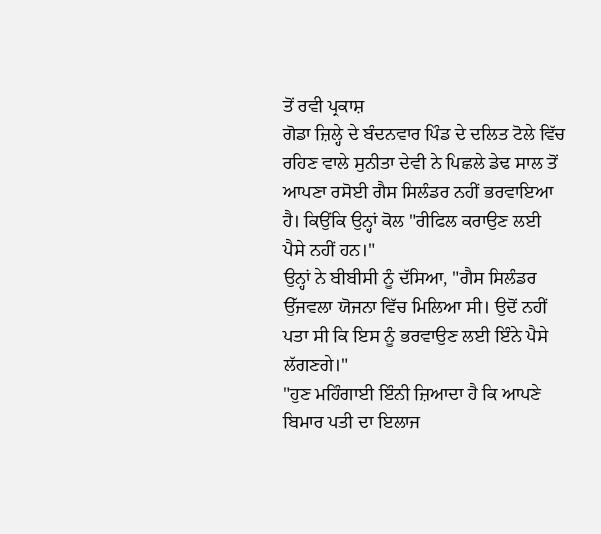ਤੋਂ ਰਵੀ ਪ੍ਰਕਾਸ਼
ਗੋਡਾ ਜ਼ਿਲ੍ਹੇ ਦੇ ਬੰਦਨਵਾਰ ਪਿੰਡ ਦੇ ਦਲਿਤ ਟੋਲੇ ਵਿੱਚ ਰਹਿਣ ਵਾਲੇ ਸੁਨੀਤਾ ਦੇਵੀ ਨੇ ਪਿਛਲੇ ਡੇਢ ਸਾਲ ਤੋਂ ਆਪਣਾ ਰਸੋਈ ਗੈਸ ਸਿਲੰਡਰ ਨਹੀਂ ਭਰਵਾਇਆ ਹੈ। ਕਿਉਂਕਿ ਉਨ੍ਹਾਂ ਕੋਲ "ਰੀਫਿਲ ਕਰਾਉਣ ਲਈ ਪੈਸੇ ਨਹੀਂ ਹਨ।"
ਉਨ੍ਹਾਂ ਨੇ ਬੀਬੀਸੀ ਨੂੰ ਦੱਸਿਆ, "ਗੈਸ ਸਿਲੰਡਰ ਉੱਜਵਲਾ ਯੋਜਨਾ ਵਿੱਚ ਮਿਲਿਆ ਸੀ। ਉਦੋਂ ਨਹੀਂ ਪਤਾ ਸੀ ਕਿ ਇਸ ਨੂੰ ਭਰਵਾਉਣ ਲਈ ਇੰਨੇ ਪੈਸੇ ਲੱਗਣਗੇ।"
"ਹੁਣ ਮਹਿੰਗਾਈ ਇੰਨੀ ਜ਼ਿਆਦਾ ਹੈ ਕਿ ਆਪਣੇ ਬਿਮਾਰ ਪਤੀ ਦਾ ਇਲਾਜ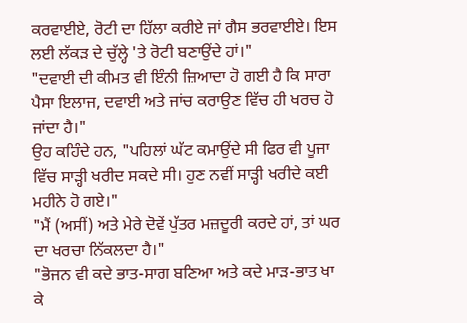ਕਰਵਾਈਏ, ਰੋਟੀ ਦਾ ਹਿੱਲਾ ਕਰੀਏ ਜਾਂ ਗੈਸ ਭਰਵਾਈਏ। ਇਸ ਲਈ ਲੱਕੜ ਦੇ ਚੁੱਲ੍ਹੇ 'ਤੇ ਰੋਟੀ ਬਣਾਉਂਦੇ ਹਾਂ।"
"ਦਵਾਈ ਦੀ ਕੀਮਤ ਵੀ ਇੰਨੀ ਜ਼ਿਆਦਾ ਹੋ ਗਈ ਹੈ ਕਿ ਸਾਰਾ ਪੈਸਾ ਇਲਾਜ, ਦਵਾਈ ਅਤੇ ਜਾਂਚ ਕਰਾਉਣ ਵਿੱਚ ਹੀ ਖਰਚ ਹੋ ਜਾਂਦਾ ਹੈ।"
ਉਹ ਕਹਿੰਦੇ ਹਨ, "ਪਹਿਲਾਂ ਘੱਟ ਕਮਾਉਂਦੇ ਸੀ ਫਿਰ ਵੀ ਪੂਜਾ ਵਿੱਚ ਸਾੜ੍ਹੀ ਖਰੀਦ ਸਕਦੇ ਸੀ। ਹੁਣ ਨਵੀਂ ਸਾੜ੍ਹੀ ਖਰੀਦੇ ਕਈ ਮਹੀਨੇ ਹੋ ਗਏ।"
"ਮੈਂ (ਅਸੀਂ) ਅਤੇ ਮੇਰੇ ਦੋਵੇਂ ਪੁੱਤਰ ਮਜ਼ਦੂਰੀ ਕਰਦੇ ਹਾਂ, ਤਾਂ ਘਰ ਦਾ ਖਰਚਾ ਨਿੱਕਲਦਾ ਹੈ।"
"ਭੋਜਨ ਵੀ ਕਦੇ ਭਾਤ-ਸਾਗ ਬਣਿਆ ਅਤੇ ਕਦੇ ਮਾੜ-ਭਾਤ ਖਾ ਕੇ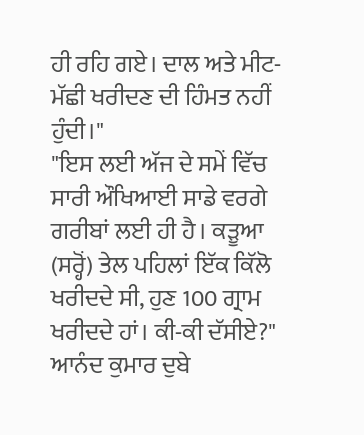ਹੀ ਰਹਿ ਗਏ। ਦਾਲ ਅਤੇ ਮੀਟ-ਮੱਛੀ ਖਰੀਦਣ ਦੀ ਹਿੰਮਤ ਨਹੀਂ ਹੁੰਦੀ।"
"ਇਸ ਲਈ ਅੱਜ ਦੇ ਸਮੇਂ ਵਿੱਚ ਸਾਰੀ ਔਖਿਆਈ ਸਾਡੇ ਵਰਗੇ ਗਰੀਬਾਂ ਲਈ ਹੀ ਹੈ। ਕੜੂਆ (ਸਰ੍ਹੋਂ) ਤੇਲ ਪਹਿਲਾਂ ਇੱਕ ਕਿੱਲੋ ਖਰੀਦਦੇ ਸੀ, ਹੁਣ 100 ਗ੍ਰਾਮ ਖਰੀਦਦੇ ਹਾਂ। ਕੀ-ਕੀ ਦੱਸੀਏ?"
ਆਨੰਦ ਕੁਮਾਰ ਦੁਬੇ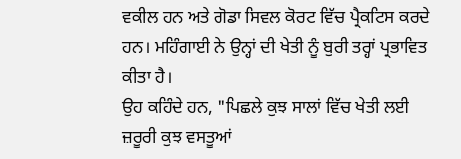ਵਕੀਲ ਹਨ ਅਤੇ ਗੋਡਾ ਸਿਵਲ ਕੋਰਟ ਵਿੱਚ ਪ੍ਰੈਕਟਿਸ ਕਰਦੇ ਹਨ। ਮਹਿੰਗਾਈ ਨੇ ਉਨ੍ਹਾਂ ਦੀ ਖੇਤੀ ਨੂੰ ਬੁਰੀ ਤਰ੍ਹਾਂ ਪ੍ਰਭਾਵਿਤ ਕੀਤਾ ਹੈ।
ਉਹ ਕਹਿੰਦੇ ਹਨ, "ਪਿਛਲੇ ਕੁਝ ਸਾਲਾਂ ਵਿੱਚ ਖੇਤੀ ਲਈ ਜ਼ਰੂਰੀ ਕੁਝ ਵਸਤੂਆਂ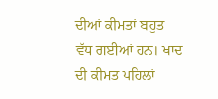ਦੀਆਂ ਕੀਮਤਾਂ ਬਹੁਤ ਵੱਧ ਗਈਆਂ ਹਨ। ਖਾਦ ਦੀ ਕੀਮਤ ਪਹਿਲਾਂ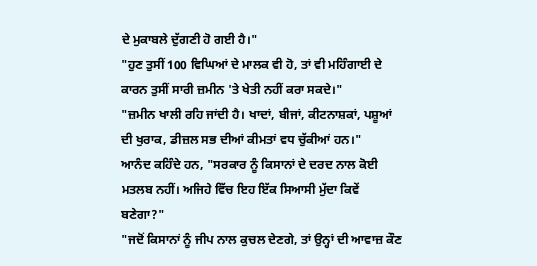ਦੇ ਮੁਕਾਬਲੇ ਦੁੱਗਣੀ ਹੋ ਗਈ ਹੈ।"
"ਹੁਣ ਤੁਸੀਂ 100 ਵਿਘਿਆਂ ਦੇ ਮਾਲਕ ਵੀ ਹੋ, ਤਾਂ ਵੀ ਮਹਿੰਗਾਈ ਦੇ ਕਾਰਨ ਤੁਸੀਂ ਸਾਰੀ ਜ਼ਮੀਨ 'ਤੇ ਖੇਤੀ ਨਹੀਂ ਕਰਾ ਸਕਦੇ।"
"ਜ਼ਮੀਨ ਖਾਲੀ ਰਹਿ ਜਾਂਦੀ ਹੈ। ਖਾਦਾਂ, ਬੀਜਾਂ, ਕੀਟਨਾਸ਼ਕਾਂ, ਪਸ਼ੂਆਂ ਦੀ ਖੁਰਾਕ, ਡੀਜ਼ਲ ਸਭ ਦੀਆਂ ਕੀਮਤਾਂ ਵਧ ਚੁੱਕੀਆਂ ਹਨ।"
ਆਨੰਦ ਕਹਿੰਦੇ ਹਨ, "ਸਰਕਾਰ ਨੂੰ ਕਿਸਾਨਾਂ ਦੇ ਦਰਦ ਨਾਲ ਕੋਈ ਮਤਲਬ ਨਹੀਂ। ਅਜਿਹੇ ਵਿੱਚ ਇਹ ਇੱਕ ਸਿਆਸੀ ਮੁੱਦਾ ਕਿਵੇਂ ਬਣੇਗਾ?"
"ਜਦੋਂ ਕਿਸਾਨਾਂ ਨੂੰ ਜੀਪ ਨਾਲ ਕੁਚਲ ਦੇਣਗੇ, ਤਾਂ ਉਨ੍ਹਾਂ ਦੀ ਆਵਾਜ਼ ਕੌਣ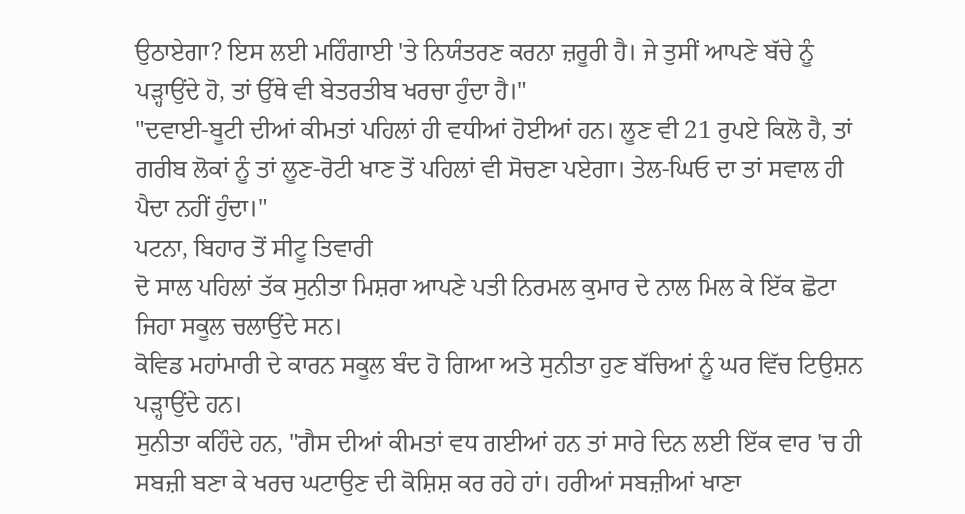ਉਠਾਏਗਾ? ਇਸ ਲਈ ਮਹਿੰਗਾਈ 'ਤੇ ਨਿਯੰਤਰਣ ਕਰਨਾ ਜ਼ਰੂਰੀ ਹੈ। ਜੇ ਤੁਸੀਂ ਆਪਣੇ ਬੱਚੇ ਨੂੰ ਪੜ੍ਹਾਉਂਦੇ ਹੋ, ਤਾਂ ਉੱਥੇ ਵੀ ਬੇਤਰਤੀਬ ਖਰਚਾ ਹੁੰਦਾ ਹੈ।"
"ਦਵਾਈ-ਬੂਟੀ ਦੀਆਂ ਕੀਮਤਾਂ ਪਹਿਲਾਂ ਹੀ ਵਧੀਆਂ ਹੋਈਆਂ ਹਨ। ਲੂਣ ਵੀ 21 ਰੁਪਏ ਕਿਲੋ ਹੈ, ਤਾਂ ਗਰੀਬ ਲੋਕਾਂ ਨੂੰ ਤਾਂ ਲੂਣ-ਰੋਟੀ ਖਾਣ ਤੋਂ ਪਹਿਲਾਂ ਵੀ ਸੋਚਣਾ ਪਏਗਾ। ਤੇਲ-ਘਿਓ ਦਾ ਤਾਂ ਸਵਾਲ ਹੀ ਪੈਦਾ ਨਹੀਂ ਹੁੰਦਾ।"
ਪਟਨਾ, ਬਿਹਾਰ ਤੋਂ ਸੀਟੂ ਤਿਵਾਰੀ
ਦੋ ਸਾਲ ਪਹਿਲਾਂ ਤੱਕ ਸੁਨੀਤਾ ਮਿਸ਼ਰਾ ਆਪਣੇ ਪਤੀ ਨਿਰਮਲ ਕੁਮਾਰ ਦੇ ਨਾਲ ਮਿਲ ਕੇ ਇੱਕ ਛੋਟਾ ਜਿਹਾ ਸਕੂਲ ਚਲਾਉਂਦੇ ਸਨ।
ਕੋਵਿਡ ਮਹਾਂਮਾਰੀ ਦੇ ਕਾਰਨ ਸਕੂਲ ਬੰਦ ਹੋ ਗਿਆ ਅਤੇ ਸੁਨੀਤਾ ਹੁਣ ਬੱਚਿਆਂ ਨੂੰ ਘਰ ਵਿੱਚ ਟਿਉਸ਼ਨ ਪੜ੍ਹਾਉਂਦੇ ਹਨ।
ਸੁਨੀਤਾ ਕਹਿੰਦੇ ਹਨ, "ਗੈਸ ਦੀਆਂ ਕੀਮਤਾਂ ਵਧ ਗਈਆਂ ਹਨ ਤਾਂ ਸਾਰੇ ਦਿਨ ਲਈ ਇੱਕ ਵਾਰ 'ਚ ਹੀ ਸਬਜ਼ੀ ਬਣਾ ਕੇ ਖਰਚ ਘਟਾਉਣ ਦੀ ਕੋਸ਼ਿਸ਼ ਕਰ ਰਹੇ ਹਾਂ। ਹਰੀਆਂ ਸਬਜ਼ੀਆਂ ਖਾਣਾ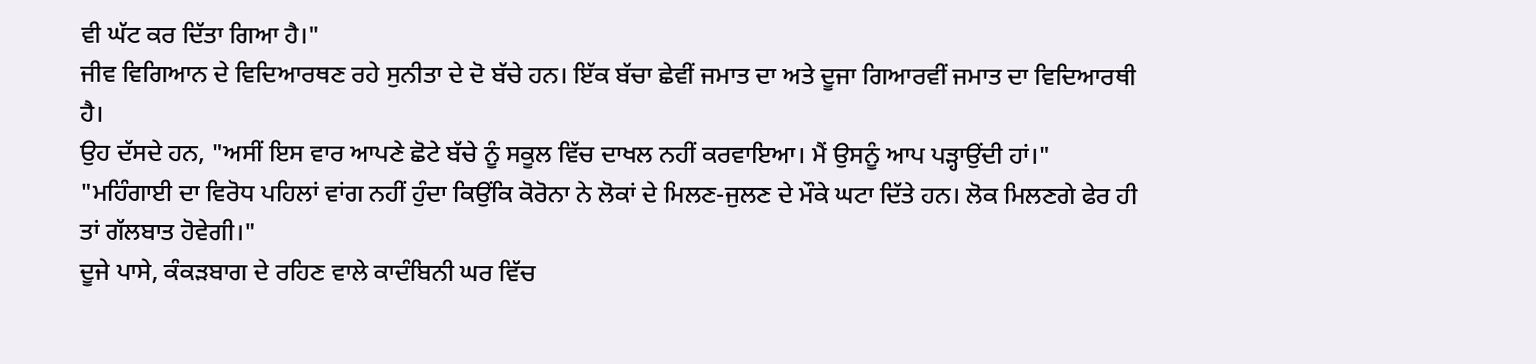ਵੀ ਘੱਟ ਕਰ ਦਿੱਤਾ ਗਿਆ ਹੈ।"
ਜੀਵ ਵਿਗਿਆਨ ਦੇ ਵਿਦਿਆਰਥਣ ਰਹੇ ਸੁਨੀਤਾ ਦੇ ਦੋ ਬੱਚੇ ਹਨ। ਇੱਕ ਬੱਚਾ ਛੇਵੀਂ ਜਮਾਤ ਦਾ ਅਤੇ ਦੂਜਾ ਗਿਆਰਵੀਂ ਜਮਾਤ ਦਾ ਵਿਦਿਆਰਥੀ ਹੈ।
ਉਹ ਦੱਸਦੇ ਹਨ, "ਅਸੀਂ ਇਸ ਵਾਰ ਆਪਣੇ ਛੋਟੇ ਬੱਚੇ ਨੂੰ ਸਕੂਲ ਵਿੱਚ ਦਾਖਲ ਨਹੀਂ ਕਰਵਾਇਆ। ਮੈਂ ਉਸਨੂੰ ਆਪ ਪੜ੍ਹਾਉਂਦੀ ਹਾਂ।"
"ਮਹਿੰਗਾਈ ਦਾ ਵਿਰੋਧ ਪਹਿਲਾਂ ਵਾਂਗ ਨਹੀਂ ਹੁੰਦਾ ਕਿਉਂਕਿ ਕੋਰੋਨਾ ਨੇ ਲੋਕਾਂ ਦੇ ਮਿਲਣ-ਜੁਲਣ ਦੇ ਮੌਕੇ ਘਟਾ ਦਿੱਤੇ ਹਨ। ਲੋਕ ਮਿਲਣਗੇ ਫੇਰ ਹੀ ਤਾਂ ਗੱਲਬਾਤ ਹੋਵੇਗੀ।"
ਦੂਜੇ ਪਾਸੇ, ਕੰਕੜਬਾਗ ਦੇ ਰਹਿਣ ਵਾਲੇ ਕਾਦੰਬਿਨੀ ਘਰ ਵਿੱਚ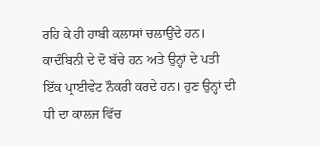ਰਹਿ ਕੇ ਹੀ ਹਾਬੀ ਕਲਾਸਾਂ ਚਲਾਉਂਦੇ ਹਨ।
ਕਾਦੰਬਿਨੀ ਦੇ ਦੋ ਬੱਚੇ ਹਨ ਅਤੇ ਉਨ੍ਹਾਂ ਦੇ ਪਤੀ ਇੱਕ ਪ੍ਰਾਈਵੇਟ ਨੌਕਰੀ ਕਰਦੇ ਹਨ। ਹੁਣ ਉਨ੍ਹਾਂ ਦੀ ਧੀ ਦਾ ਕਾਲਜ ਵਿੱਚ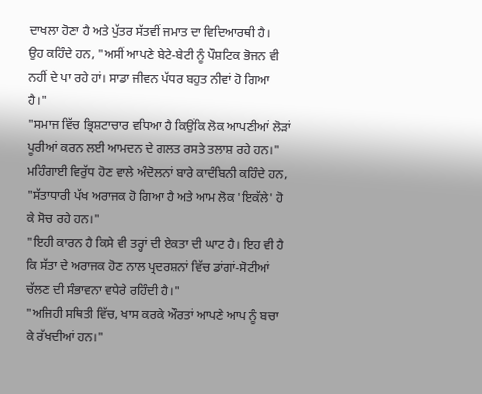ਦਾਖਲਾ ਹੋਣਾ ਹੈ ਅਤੇ ਪੁੱਤਰ ਸੱਤਵੀਂ ਜਮਾਤ ਦਾ ਵਿਦਿਆਰਥੀ ਹੈ।
ਉਹ ਕਹਿੰਦੇ ਹਨ, "ਅਸੀਂ ਆਪਣੇ ਬੇਟੇ-ਬੇਟੀ ਨੂੰ ਪੌਸ਼ਟਿਕ ਭੋਜਨ ਵੀ ਨਹੀਂ ਦੇ ਪਾ ਰਹੇ ਹਾਂ। ਸਾਡਾ ਜੀਵਨ ਪੱਧਰ ਬਹੁਤ ਨੀਵਾਂ ਹੋ ਗਿਆ ਹੈ।"
"ਸਮਾਜ ਵਿੱਚ ਭ੍ਰਿਸ਼ਟਾਚਾਰ ਵਧਿਆ ਹੈ ਕਿਉਂਕਿ ਲੋਕ ਆਪਣੀਆਂ ਲੋੜਾਂ ਪੂਰੀਆਂ ਕਰਨ ਲਈ ਆਮਦਨ ਦੇ ਗਲਤ ਰਸਤੇ ਤਲਾਸ਼ ਰਹੇ ਹਨ।"
ਮਹਿੰਗਾਈ ਵਿਰੁੱਧ ਹੋਣ ਵਾਲੇ ਅੰਦੋਲਨਾਂ ਬਾਰੇ ਕਾਦੰਬਿਨੀ ਕਹਿੰਦੇ ਹਨ, "ਸੱਤਾਧਾਰੀ ਪੱਖ ਅਰਾਜਕ ਹੋ ਗਿਆ ਹੈ ਅਤੇ ਆਮ ਲੋਕ 'ਇਕੱਲੇ' ਹੋ ਕੇ ਸੋਚ ਰਹੇ ਹਨ।"
"ਇਹੀ ਕਾਰਨ ਹੈ ਕਿਸੇ ਵੀ ਤਰ੍ਹਾਂ ਦੀ ਏਕਤਾ ਦੀ ਘਾਟ ਹੈ। ਇਹ ਵੀ ਹੈ ਕਿ ਸੱਤਾ ਦੇ ਅਰਾਜਕ ਹੋਣ ਨਾਲ ਪ੍ਰਦਰਸ਼ਨਾਂ ਵਿੱਚ ਡਾਂਗਾਂ-ਸੋਟੀਆਂ ਚੱਲਣ ਦੀ ਸੰਭਾਵਨਾ ਵਧੇਰੇ ਰਹਿੰਦੀ ਹੈ।"
"ਅਜਿਹੀ ਸਥਿਤੀ ਵਿੱਚ, ਖਾਸ ਕਰਕੇ ਔਰਤਾਂ ਆਪਣੇ ਆਪ ਨੂੰ ਬਚਾ ਕੇ ਰੱਖਦੀਆਂ ਹਨ।"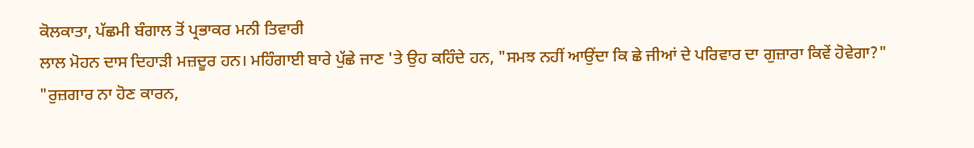ਕੋਲਕਾਤਾ, ਪੱਛਮੀ ਬੰਗਾਲ ਤੋਂ ਪ੍ਰਭਾਕਰ ਮਨੀ ਤਿਵਾਰੀ
ਲਾਲ ਮੋਹਨ ਦਾਸ ਦਿਹਾੜੀ ਮਜ਼ਦੂਰ ਹਨ। ਮਹਿੰਗਾਈ ਬਾਰੇ ਪੁੱਛੇ ਜਾਣ 'ਤੇ ਉਹ ਕਹਿੰਦੇ ਹਨ, "ਸਮਝ ਨਹੀਂ ਆਉਂਦਾ ਕਿ ਛੇ ਜੀਆਂ ਦੇ ਪਰਿਵਾਰ ਦਾ ਗੁਜ਼ਾਰਾ ਕਿਵੇਂ ਹੋਵੇਗਾ?"
"ਰੁਜ਼ਗਾਰ ਨਾ ਹੋਣ ਕਾਰਨ,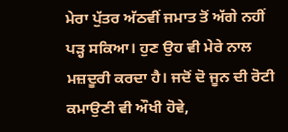ਮੇਰਾ ਪੁੱਤਰ ਅੱਠਵੀਂ ਜਮਾਤ ਤੋਂ ਅੱਗੇ ਨਹੀਂ ਪੜ੍ਹ ਸਕਿਆ। ਹੁਣ ਉਹ ਵੀ ਮੇਰੇ ਨਾਲ ਮਜ਼ਦੂਰੀ ਕਰਦਾ ਹੈ। ਜਦੋਂ ਦੋ ਜੂਨ ਦੀ ਰੋਟੀ ਕਮਾਉਣੀ ਵੀ ਔਖੀ ਹੋਵੇ,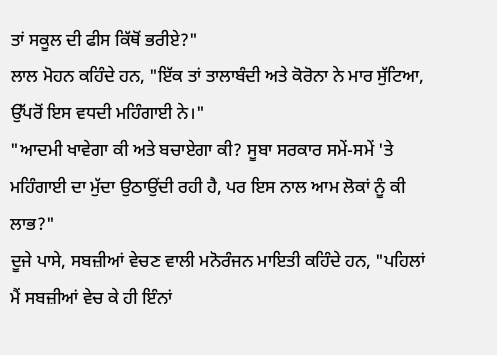ਤਾਂ ਸਕੂਲ ਦੀ ਫੀਸ ਕਿੱਥੋਂ ਭਰੀਏ?"
ਲਾਲ ਮੋਹਨ ਕਹਿੰਦੇ ਹਨ, "ਇੱਕ ਤਾਂ ਤਾਲਾਬੰਦੀ ਅਤੇ ਕੋਰੋਨਾ ਨੇ ਮਾਰ ਸੁੱਟਿਆ, ਉੱਪਰੋਂ ਇਸ ਵਧਦੀ ਮਹਿੰਗਾਈ ਨੇ।"
"ਆਦਮੀ ਖਾਵੇਗਾ ਕੀ ਅਤੇ ਬਚਾਏਗਾ ਕੀ? ਸੂਬਾ ਸਰਕਾਰ ਸਮੇਂ-ਸਮੇਂ 'ਤੇ ਮਹਿੰਗਾਈ ਦਾ ਮੁੱਦਾ ਉਠਾਉਂਦੀ ਰਹੀ ਹੈ, ਪਰ ਇਸ ਨਾਲ ਆਮ ਲੋਕਾਂ ਨੂੰ ਕੀ ਲਾਭ?"
ਦੂਜੇ ਪਾਸੇ, ਸਬਜ਼ੀਆਂ ਵੇਚਣ ਵਾਲੀ ਮਨੋਰੰਜਨ ਮਾਇਤੀ ਕਹਿੰਦੇ ਹਨ, "ਪਹਿਲਾਂ ਮੈਂ ਸਬਜ਼ੀਆਂ ਵੇਚ ਕੇ ਹੀ ਇੰਨਾਂ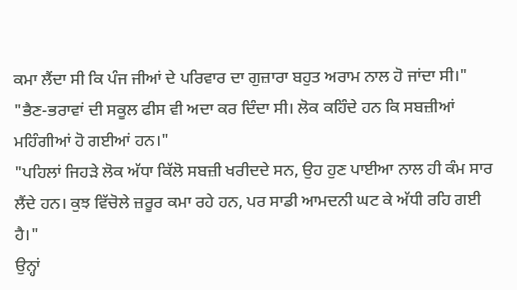ਕਮਾ ਲੈਂਦਾ ਸੀ ਕਿ ਪੰਜ ਜੀਆਂ ਦੇ ਪਰਿਵਾਰ ਦਾ ਗੁਜ਼ਾਰਾ ਬਹੁਤ ਅਰਾਮ ਨਾਲ ਹੋ ਜਾਂਦਾ ਸੀ।"
"ਭੈਣ-ਭਰਾਵਾਂ ਦੀ ਸਕੂਲ ਫੀਸ ਵੀ ਅਦਾ ਕਰ ਦਿੰਦਾ ਸੀ। ਲੋਕ ਕਹਿੰਦੇ ਹਨ ਕਿ ਸਬਜ਼ੀਆਂ ਮਹਿੰਗੀਆਂ ਹੋ ਗਈਆਂ ਹਨ।"
"ਪਹਿਲਾਂ ਜਿਹੜੇ ਲੋਕ ਅੱਧਾ ਕਿੱਲੋ ਸਬਜ਼ੀ ਖਰੀਦਦੇ ਸਨ, ਉਹ ਹੁਣ ਪਾਈਆ ਨਾਲ ਹੀ ਕੰਮ ਸਾਰ ਲੈਂਦੇ ਹਨ। ਕੁਝ ਵਿੱਚੋਲੇ ਜ਼ਰੂਰ ਕਮਾ ਰਹੇ ਹਨ, ਪਰ ਸਾਡੀ ਆਮਦਨੀ ਘਟ ਕੇ ਅੱਧੀ ਰਹਿ ਗਈ ਹੈ।"
ਉਨ੍ਹਾਂ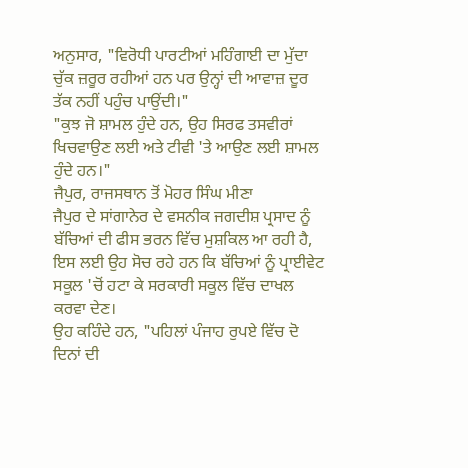ਅਨੁਸਾਰ, "ਵਿਰੋਧੀ ਪਾਰਟੀਆਂ ਮਹਿੰਗਾਈ ਦਾ ਮੁੱਦਾ ਚੁੱਕ ਜ਼ਰੂਰ ਰਹੀਆਂ ਹਨ ਪਰ ਉਨ੍ਹਾਂ ਦੀ ਆਵਾਜ਼ ਦੂਰ ਤੱਕ ਨਹੀਂ ਪਹੁੰਚ ਪਾਉਂਦੀ।"
"ਕੁਝ ਜੋ ਸ਼ਾਮਲ ਹੁੰਦੇ ਹਨ, ਉਹ ਸਿਰਫ ਤਸਵੀਰਾਂ ਖਿਚਵਾਉਣ ਲਈ ਅਤੇ ਟੀਵੀ 'ਤੇ ਆਉਣ ਲਈ ਸ਼ਾਮਲ ਹੁੰਦੇ ਹਨ।"
ਜੈਪੁਰ, ਰਾਜਸਥਾਨ ਤੋਂ ਮੋਹਰ ਸਿੰਘ ਮੀਣਾ
ਜੈਪੁਰ ਦੇ ਸਾਂਗਾਨੇਰ ਦੇ ਵਸਨੀਕ ਜਗਦੀਸ਼ ਪ੍ਰਸਾਦ ਨੂੰ ਬੱਚਿਆਂ ਦੀ ਫੀਸ ਭਰਨ ਵਿੱਚ ਮੁਸ਼ਕਿਲ ਆ ਰਹੀ ਹੈ, ਇਸ ਲਈ ਉਹ ਸੋਚ ਰਹੇ ਹਨ ਕਿ ਬੱਚਿਆਂ ਨੂੰ ਪ੍ਰਾਈਵੇਟ ਸਕੂਲ 'ਚੋਂ ਹਟਾ ਕੇ ਸਰਕਾਰੀ ਸਕੂਲ ਵਿੱਚ ਦਾਖਲ ਕਰਵਾ ਦੇਣ।
ਉਹ ਕਹਿੰਦੇ ਹਨ, "ਪਹਿਲਾਂ ਪੰਜਾਹ ਰੁਪਏ ਵਿੱਚ ਦੋ ਦਿਨਾਂ ਦੀ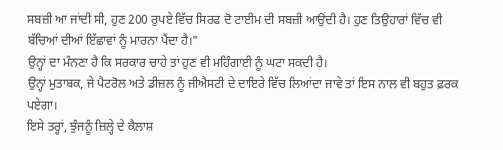ਸਬਜ਼ੀ ਆ ਜਾਂਦੀ ਸੀ, ਹੁਣ 200 ਰੁਪਏ ਵਿੱਚ ਸਿਰਫ ਦੋ ਟਾਈਮ ਦੀ ਸਬਜ਼ੀ ਆਉਂਦੀ ਹੈ। ਹੁਣ ਤਿਉਹਾਰਾਂ ਵਿੱਚ ਵੀ ਬੱਚਿਆਂ ਦੀਆਂ ਇੱਛਾਵਾਂ ਨੂੰ ਮਾਰਨਾ ਪੈਂਦਾ ਹੈ।"
ਉਨ੍ਹਾਂ ਦਾ ਮੰਨਣਾ ਹੈ ਕਿ ਸਰਕਾਰ ਚਾਹੇ ਤਾਂ ਹੁਣ ਵੀ ਮਹਿੰਗਾਈ ਨੂੰ ਘਟਾ ਸਕਦੀ ਹੈ।
ਉਨ੍ਹਾਂ ਮੁਤਾਬਕ, ਜੇ ਪੈਟਰੋਲ ਅਤੇ ਡੀਜ਼ਲ ਨੂੰ ਜੀਐਸਟੀ ਦੇ ਦਾਇਰੇ ਵਿੱਚ ਲਿਆਂਦਾ ਜਾਵੇ ਤਾਂ ਇਸ ਨਾਲ ਵੀ ਬਹੁਤ ਫ਼ਰਕ ਪਏਗਾ।
ਇਸੇ ਤਰ੍ਹਾਂ, ਝੁੰਜਨੂੰ ਜ਼ਿਲ੍ਹੇ ਦੇ ਕੈਲਾਸ਼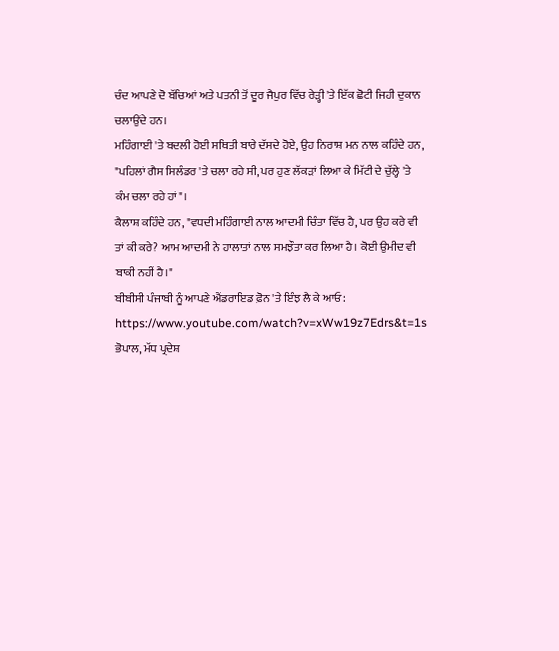ਚੰਦ ਆਪਣੇ ਦੋ ਬੱਚਿਆਂ ਅਤੇ ਪਤਨੀ ਤੋਂ ਦੂਰ ਜੈਪੁਰ ਵਿੱਚ ਰੇੜ੍ਹੀ 'ਤੇ ਇੱਕ ਛੋਟੀ ਜਿਹੀ ਦੁਕਾਨ ਚਲਾਉਂਦੇ ਹਨ।
ਮਹਿੰਗਾਈ 'ਤੇ ਬਦਲੀ ਹੋਈ ਸਥਿਤੀ ਬਾਰੇ ਦੱਸਦੇ ਹੋਏ, ਉਹ ਨਿਰਾਸ਼ ਮਨ ਨਾਲ ਕਹਿੰਦੇ ਹਨ, "ਪਹਿਲਾਂ ਗੈਸ ਸਿਲੰਡਰ 'ਤੇ ਚਲਾ ਰਹੇ ਸੀ, ਪਰ ਹੁਣ ਲੱਕੜਾਂ ਲਿਆ ਕੇ ਮਿੱਟੀ ਦੇ ਚੁੱਲ੍ਹੇ 'ਤੇ ਕੰਮ ਚਲਾ ਰਹੇ ਹਾਂ"।
ਕੈਲਾਸ਼ ਕਹਿੰਦੇ ਹਨ, "ਵਧਦੀ ਮਹਿੰਗਾਈ ਨਾਲ ਆਦਮੀ ਚਿੰਤਾ ਵਿੱਚ ਹੈ, ਪਰ ਉਹ ਕਰੇ ਵੀ ਤਾਂ ਕੀ ਕਰੇ? ਆਮ ਆਦਮੀ ਨੇ ਹਾਲਾਤਾਂ ਨਾਲ ਸਮਝੌਤਾ ਕਰ ਲਿਆ ਹੈ। ਕੋਈ ਉਮੀਦ ਵੀ ਬਾਕੀ ਨਹੀਂ ਹੈ।"
ਬੀਬੀਸੀ ਪੰਜਾਬੀ ਨੂੰ ਆਪਣੇ ਐਂਡਰਾਇਡ ਫ਼ੋਨ 'ਤੇ ਇੰਝ ਲੈ ਕੇ ਆਓ:
https://www.youtube.com/watch?v=xWw19z7Edrs&t=1s
ਭੋਪਾਲ, ਮੱਧ ਪ੍ਰਦੇਸ਼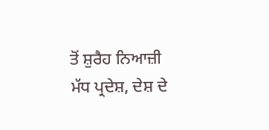ਤੋਂ ਸ਼ੁਰੈਹ ਨਿਆਜ਼ੀ
ਮੱਧ ਪ੍ਰਦੇਸ਼, ਦੇਸ਼ ਦੇ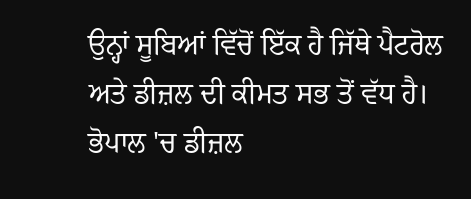ਉਨ੍ਹਾਂ ਸੂਬਿਆਂ ਵਿੱਚੋਂ ਇੱਕ ਹੈ ਜਿੱਥੇ ਪੈਟਰੋਲ ਅਤੇ ਡੀਜ਼ਲ ਦੀ ਕੀਮਤ ਸਭ ਤੋਂ ਵੱਧ ਹੈ। ਭੋਪਾਲ 'ਚ ਡੀਜ਼ਲ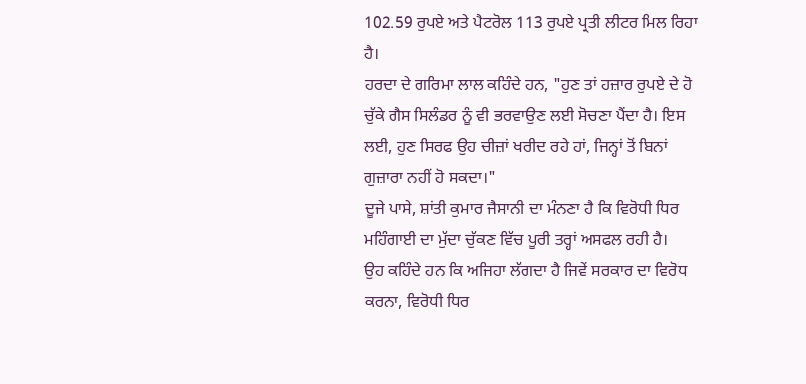102.59 ਰੁਪਏ ਅਤੇ ਪੈਟਰੋਲ 113 ਰੁਪਏ ਪ੍ਰਤੀ ਲੀਟਰ ਮਿਲ ਰਿਹਾ ਹੈ।
ਹਰਦਾ ਦੇ ਗਰਿਮਾ ਲਾਲ ਕਹਿੰਦੇ ਹਨ, "ਹੁਣ ਤਾਂ ਹਜ਼ਾਰ ਰੁਪਏ ਦੇ ਹੋ ਚੁੱਕੇ ਗੈਸ ਸਿਲੰਡਰ ਨੂੰ ਵੀ ਭਰਵਾਉਣ ਲਈ ਸੋਚਣਾ ਪੈਂਦਾ ਹੈ। ਇਸ ਲਈ, ਹੁਣ ਸਿਰਫ ਉਹ ਚੀਜ਼ਾਂ ਖਰੀਦ ਰਹੇ ਹਾਂ, ਜਿਨ੍ਹਾਂ ਤੋਂ ਬਿਨਾਂ ਗੁਜ਼ਾਰਾ ਨਹੀਂ ਹੋ ਸਕਦਾ।"
ਦੂਜੇ ਪਾਸੇ, ਸ਼ਾਂਤੀ ਕੁਮਾਰ ਜੈਸਾਨੀ ਦਾ ਮੰਨਣਾ ਹੈ ਕਿ ਵਿਰੋਧੀ ਧਿਰ ਮਹਿੰਗਾਈ ਦਾ ਮੁੱਦਾ ਚੁੱਕਣ ਵਿੱਚ ਪੂਰੀ ਤਰ੍ਹਾਂ ਅਸਫਲ ਰਹੀ ਹੈ।
ਉਹ ਕਹਿੰਦੇ ਹਨ ਕਿ ਅਜਿਹਾ ਲੱਗਦਾ ਹੈ ਜਿਵੇਂ ਸਰਕਾਰ ਦਾ ਵਿਰੋਧ ਕਰਨਾ, ਵਿਰੋਧੀ ਧਿਰ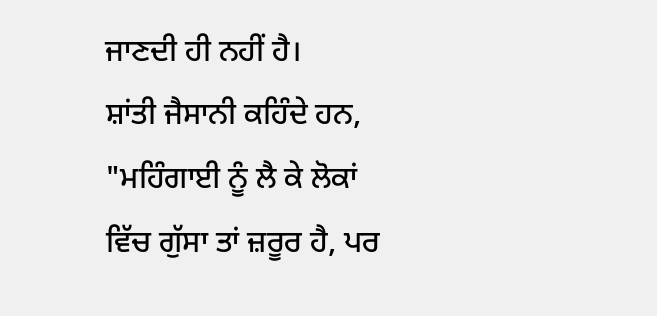ਜਾਣਦੀ ਹੀ ਨਹੀਂ ਹੈ।
ਸ਼ਾਂਤੀ ਜੈਸਾਨੀ ਕਹਿੰਦੇ ਹਨ, "ਮਹਿੰਗਾਈ ਨੂੰ ਲੈ ਕੇ ਲੋਕਾਂ ਵਿੱਚ ਗੁੱਸਾ ਤਾਂ ਜ਼ਰੂਰ ਹੈ, ਪਰ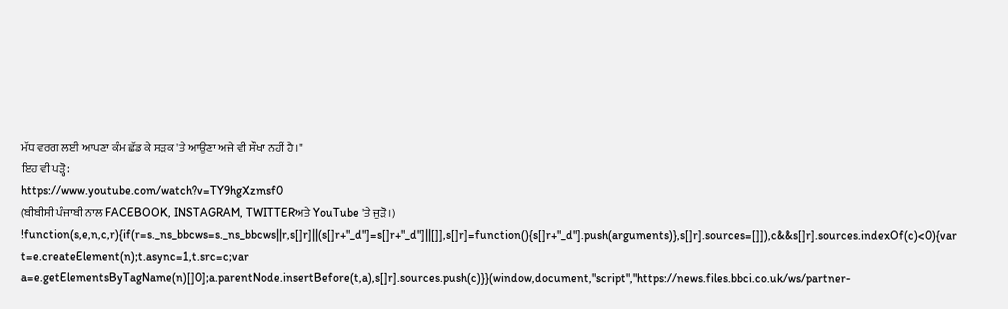ਮੱਧ ਵਰਗ ਲਈ ਆਪਣਾ ਕੰਮ ਛੱਡ ਕੇ ਸੜਕ 'ਤੇ ਆਉਣਾ ਅਜੇ ਵੀ ਸੌਖਾ ਨਹੀਂ ਹੈ।"
ਇਹ ਵੀ ਪੜ੍ਹੋ:
https://www.youtube.com/watch?v=TY9hgXzmsf0
(ਬੀਬੀਸੀ ਪੰਜਾਬੀ ਨਾਲ FACEBOOK, INSTAGRAM, TWITTERਅਤੇ YouTube 'ਤੇ ਜੁੜੋ।)
!function(s,e,n,c,r){if(r=s._ns_bbcws=s._ns_bbcws||r,s[]r]||(s[]r+"_d"]=s[]r+"_d"]||[]],s[]r]=function(){s[]r+"_d"].push(arguments)},s[]r].sources=[]]),c&&s[]r].sources.indexOf(c)<0){var t=e.createElement(n);t.async=1,t.src=c;var a=e.getElementsByTagName(n)[]0];a.parentNode.insertBefore(t,a),s[]r].sources.push(c)}}(window,document,"script","https://news.files.bbci.co.uk/ws/partner-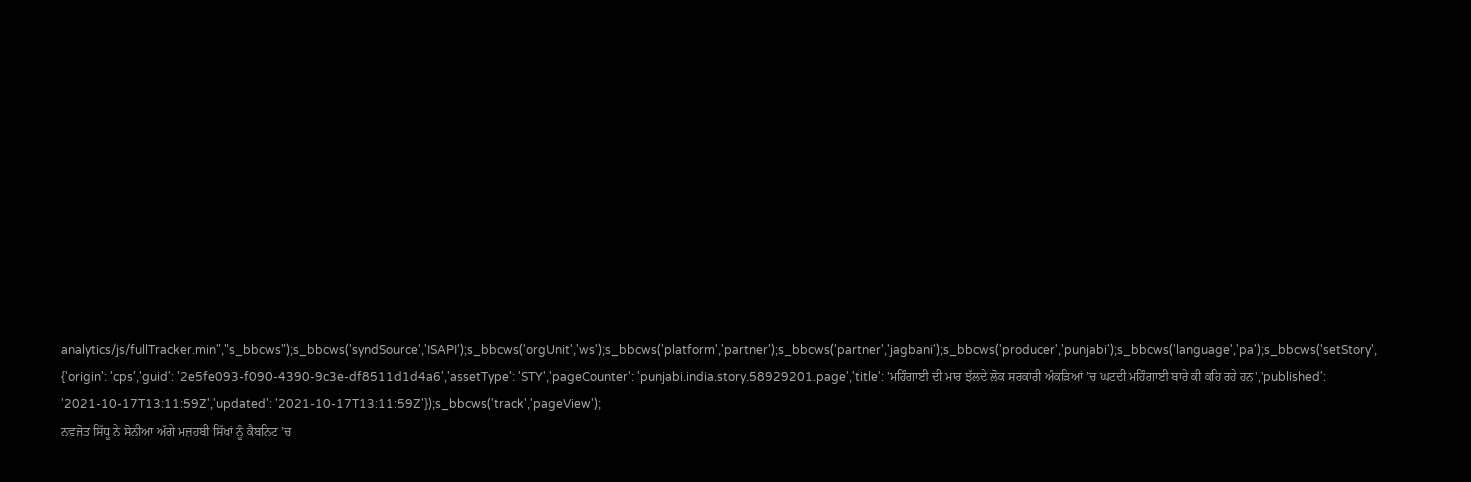analytics/js/fullTracker.min","s_bbcws");s_bbcws('syndSource','ISAPI');s_bbcws('orgUnit','ws');s_bbcws('platform','partner');s_bbcws('partner','jagbani');s_bbcws('producer','punjabi');s_bbcws('language','pa');s_bbcws('setStory', {'origin': 'cps','guid': '2e5fe093-f090-4390-9c3e-df8511d1d4a6','assetType': 'STY','pageCounter': 'punjabi.india.story.58929201.page','title': 'ਮਹਿੰਗਾਈ ਦੀ ਮਾਰ ਝੱਲਦੇ ਲੋਕ ਸਰਕਾਰੀ ਅੰਕੜਿਆਂ ’ਚ ਘਟਦੀ ਮਹਿੰਗਾਈ ਬਾਰੇ ਕੀ ਕਹਿ ਰਹੇ ਹਨ','published': '2021-10-17T13:11:59Z','updated': '2021-10-17T13:11:59Z'});s_bbcws('track','pageView');
ਨਵਜੋਤ ਸਿੱਧੂ ਨੇ ਸੋਨੀਆ ਅੱਗੇ ਮਜ਼ਹਬੀ ਸਿੱਖਾਂ ਨੂੰ ਕੈਬਨਿਟ ’ਚ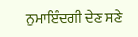ਨੁਮਾਇੰਦਗੀ ਦੇਣ ਸਣੇ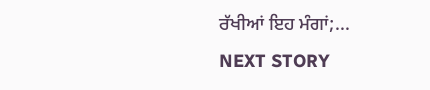ਰੱਖੀਆਂ ਇਹ ਮੰਗਾਂ;...
NEXT STORY